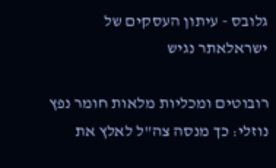גלובס - עיתון העסקים של ישראלאתר נגיש

רובוטים ומכליות מלאות חומר נפץ נוזלי: כך מנסה צה"ל לאלץ את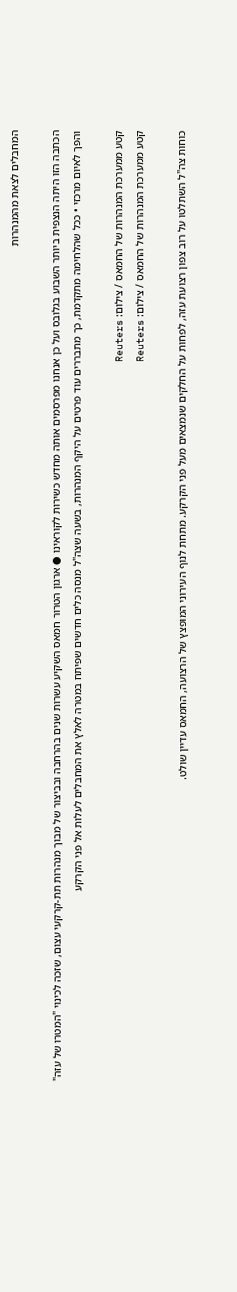המחבלים לצאת מהמנהרות

הכתבה הזו היתה הנצפית ביותר השבוע בגלובס ועל כן אנחנו מפרסמים אותה מחדש כשירות לקוראינו ● ארגון הטרור חמאס השקיע עשרות שנים בהרחבה ובביצור של מבוך מנהרות תת-קרקעי עצום, שזכה לכינוי "המטרו של עזה" והפך לאיום מרכזי • ככל שהלחימה מתקדמת, כך מתבררים עוד פרטים על היקף המנהרות, בשעה שצה"ל מנסה כלים חדשים שפיתח במטרה לאלץ את המחבלים לעלות אל פני הקרקע

קטע ממערכת המנהרות של החמאס / צילום: Reuters
קטע ממערכת המנהרות של החמאס / צילום: Reuters

כוחות צה"ל השתלטו על רוב צפון רצועת עזה, לפחות על החלקים שנמצאים מעל פני הקרקע. מתחת לנוף העירוני המופצץ של הרצועה, החמאס עדיין שולט.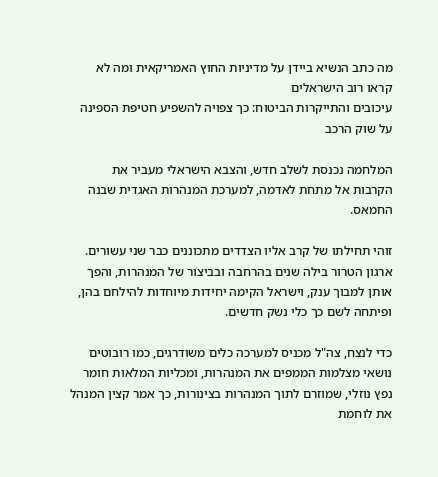מה כתב הנשיא ביידן על מדיניות החוץ האמריקאית ומה לא קראו רוב הישראלים
עיכובים והתייקרות הביטוח: כך צפויה להשפיע חטיפת הספינה על שוק הרכב

המלחמה נכנסת לשלב חדש, והצבא הישראלי מעביר את הקרבות אל מתחת לאדמה, למערכת המנהרות האגדית שבנה החמאס.

זוהי תחילתו של קרב אליו הצדדים מתכוננים כבר שני עשורים. ארגון הטרור בילה שנים בהרחבה ובביצור של המנהרות, והפך אותן למבוך ענק, וישראל הקימה יחידות מיוחדות להילחם בהן, ופיתחה לשם כך כלי נשק חדשים.

כדי לנצח, צה"ל מכניס למערכה כלים משודרגים, כמו רובוטים נושאי מצלמות הממפים את המנהרות, ומכליות המלאות חומר נפץ נוזלי, שמוזרם לתוך המנהרות בצינורות, כך אמר קצין המנהל את לוחמת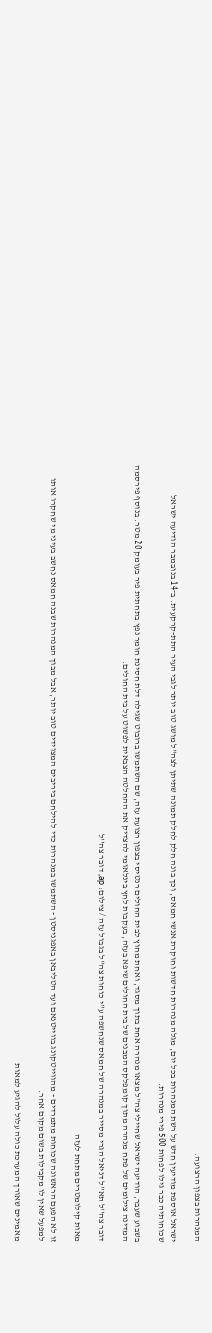המנהרות בצפון הרצועה.

ישראל אוספת מודיעין חדש על רשת המנהרות בכל יום, מגלה מנהרות חדשות וחוקרת אנשי חמאס, וכך בונה חלק לחלק תמונה שתיתן לצה"ל מושג טוב יותר לגבי העיר התת-קרקעית. ב־14 בנובמבר הודיעה ישראל שכוחותיה כבר גילו לפחות 500 פירי מנהרות.

בשבוע שעבר, הודיעה ישראל שחיילי צה"ל מצאו מנהרה אחת בתוך מסגד, ואחת מחוץ לבית החולים רנטיסי בצפון רצועת עזה, שם השתמשו ברובוט שגילה דלת חסינת חומר נפץ בתחתית פיר בעומק 20 מטר. בנוסף פירסמה המדינה צילומים של פתח מנהרה מתוך קומפלקס המבנים של בית החולים שיפא בעזה, בעקבות לחץ בינלאומי להצדיק את ההחלטה הצבאית לפשוט על בית החולים.

דובר צה''ל תא''ל דניאל הגרי מסייר במנהרה של חמאס שנחשפה ע''י כוחות צה''ל בגבול עזה / צילום: ap, דובר צה''ל

מאות קילומטרים מתחת לעזה

זו לא הפעם הראשונה שכוחות מתמרדים - מהווייטקונג בווייטנאם ועד הטליבאן באפגניסטן - השתמשו במנהרות כדי להילחם ביריבים המצוידים טוב יותר, אבל מבוך המנהרות שבנה חמאס נחשב בעיני מי שחקרו אותו למפעל שאין לו מקבילות בשום מקום אחר.

מאמינים שאורך המערכת כולה עלול להגיע למאות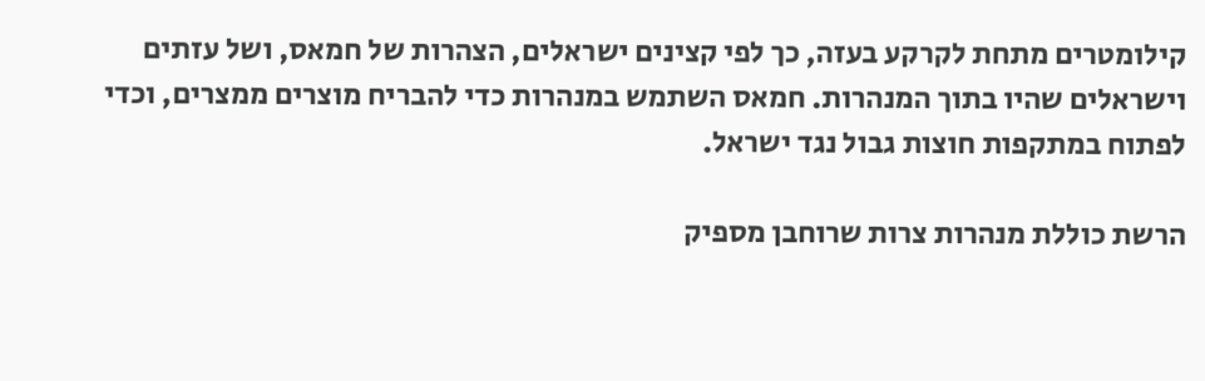קילומטרים מתחת לקרקע בעזה, כך לפי קצינים ישראלים, הצהרות של חמאס, ושל עזתים וישראלים שהיו בתוך המנהרות. חמאס השתמש במנהרות כדי להבריח מוצרים ממצרים, וכדי לפתוח במתקפות חוצות גבול נגד ישראל.

הרשת כוללת מנהרות צרות שרוחבן מספיק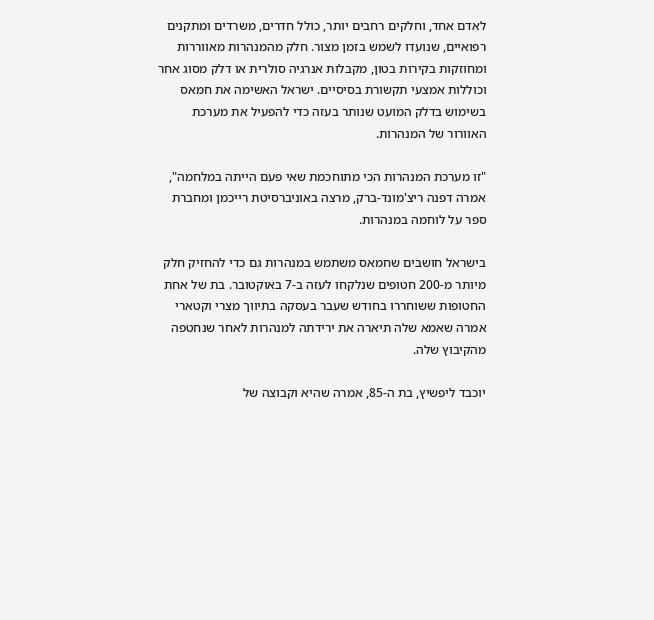לאדם אחד, וחלקים רחבים יותר, כולל חדרים, משרדים ומתקנים רפואיים, שנועדו לשמש בזמן מצור. חלק מהמנהרות מאווררות ומחוזקות בקירות בטון, מקבלות אנרגיה סולרית או דלק מסוג אחר וכוללות אמצעי תקשורת בסיסיים. ישראל האשימה את חמאס בשימוש בדלק המועט שנותר בעזה כדי להפעיל את מערכת האוורור של המנהרות.

"זו מערכת המנהרות הכי מתוחכמת שאי פעם הייתה במלחמה", אמרה דפנה ריצ'מונד-ברק, מרצה באוניברסיטת רייכמן ומחברת ספר על לוחמה במנהרות.

בישראל חושבים שחמאס משתמש במנהרות גם כדי להחזיק חלק מיותר מ-200 חטופים שנלקחו לעזה ב-7 באוקטובר. בת של אחת החטופות ששוחררו בחודש שעבר בעסקה בתיווך מצרי וקטארי אמרה שאמא שלה תיארה את ירידתה למנהרות לאחר שנחטפה מהקיבוץ שלה.

יוכבד ליפשיץ, בת ה-85, אמרה שהיא וקבוצה של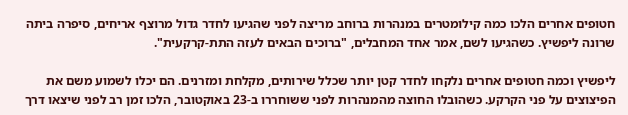חטופים אחרים הלכו כמה קילומטרים במנהרות ברוחב מריצה לפני שהגיעו לחדר גדול מרוצף אריחים, סיפרה ביתה שרונה ליפשיץ. כשהגיעו לשם, אמר אחד המחבלים, "ברוכים הבאים לעזה התת-קרקעית".

ליפשיץ וכמה חטופים אחרים נלקחו לחדר קטן יותר שכלל שירותים, מקלחת ומזרנים. הם יכלו לשמוע משם את הפיצוצים על פני הקרקע. כשהובלו החוצה מהמנהרות לפני ששוחררו ב-23 באוקטובר, הלכו זמן רב לפני שיצאו דרך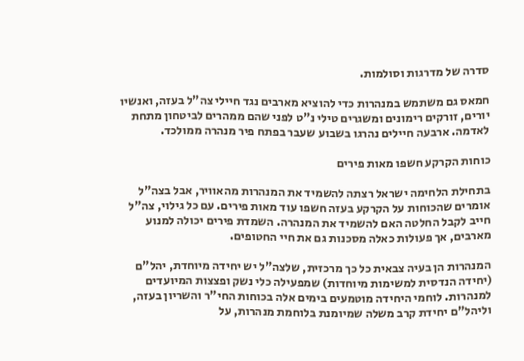סדרה של מדרגות וסולמות.

חמאס גם משתמש במנהרות כדי להוציא מארבים נגד חיילי צה"ל בעזה, ואנשיו יורים, זורקים רימונים ומשגרים טילי נ"ט לפני שהם ממהרים לביטחון מתחת לאדמה. ארבעה חיילים נהרגו בשבוע שעבר בפתח פיר מנהרה ממולכד.

כוחות הקרקע חשפו מאות פירים

בתחילת הלחימה ישראל רצתה להשמיד את המנהרות מהאוויר, אבל בצה"ל אומרים שהכוחות על הקרקע בעזה חשפו עוד מאות פירים. עם כל גילוי, צה"ל חייב לקבל החלטה האם להשמיד את המנהרה. השמדת פירים יכולה למנוע מארבים, אך פעולות כאלה מסכנות גם את חיי החטופים.

המנהרות הן בעיה צבאית כל כך מרכזית, שלצה"ל יש יחידה מיוחדת, יהל"ם (יחידה הנדסית למשימות מיוחדות) שמפעילה כלי נשק ופצצות המיועדים למנהרות. לוחמי היחידה מוטמעים בימים אלה בכוחות החי"ר והשריון בעזה, וליהל"ם יחידת קרב משלה שמיומנת בלוחמת מנהרות, על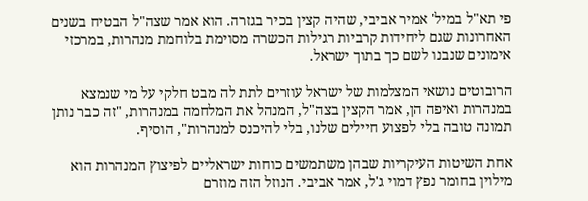פי תא"ל במיל' אמיר אביבי, שהיה קצין בכיר בגזרה. הוא אמר שצה"ל הבטיח בשנים האחרונות שגם ליחידות קרביות רגילות הכשרה מסוימת בלוחמת מנהרות, במרכזי אימונים שנבנו לשם כך בתוך ישראל.

הרובוטים נושאי המצלמות של ישראל עוזרים לתת לה מבט חלקי על מי שנמצא במנהרות ואיפה הן, אמר הקצין בצה"ל, המנהל את המלחמה במנהרות, "זה כבר נותן תמונה טובה בלי לפצוע חיילים שלנו, בלי להיכנס למנהרות", הוסיף.

אחת השיטות העיקריות שבהן משתמשים כוחות ישראליים לפיצוץ המנהרות הוא מילוין בחומר נפץ דמוי ג'ל, אמר אביבי. הנוזל הזה מוזרם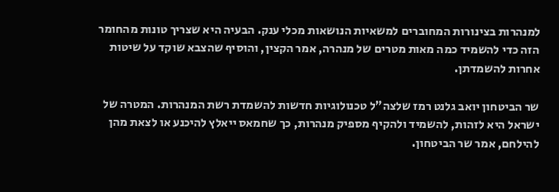למנהרות בצינורות המחוברים למשאיות הנושאות מכלי ענק. הבעיה היא שצריך טונות מהחומר הזה כדי להשמיד כמה מאות מטרים של מנהרה, אמר הקצין, והוסיף שהצבא שוקד על שיטות אחרות להשמדתן.

שר הביטחון יואב גלנט רמז שלצה"ל טכנולוגיות חדשות להשמדת רשת המנהרות. המטרה של ישראל היא לזהות, להשמיד ולהקיף מספיק מנהרות, כך שחמאס ייאלץ להיכנע או לצאת מהן להילחם, אמר שר הביטחון.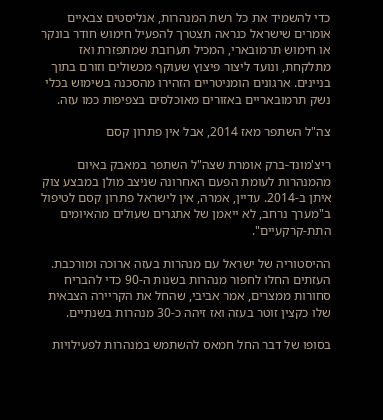כדי להשמיד את כל רשת המנהרות, אנליסטים צבאיים אומרים שישראל כנראה תצטרך להפעיל חימוש חודר בונקר או חימוש תרמובארי, המכיל תערובת שמתפזרת ואז מתלקחת, ונועד ליצור פיצוץ שעוקף מכשולים וזורם בתוך בניינים. ארגונים הומניטריים הזהירו מהסכנה בשימוש בכלי נשק תרמובאריים באזורים מאוכלסים בצפיפות כמו עזה.

צה"ל השתפר מאז 2014, אבל אין פתרון קסם

ריצ'מונד-ברק אומרת שצה"ל השתפר במאבק באיום מהמנהרות לעומת הפעם האחרונה שניצב מולן במבצע צוק איתן ב-2014. עדיין, אמרה, אין לישראל פתרון קסם לטיפול ב"מערך נרחב, לא ייאמן של אתגרים שעולים מהאיומים התת-קרקעיים".

ההיסטוריה של ישראל עם מנהרות בעזה ארוכה ומורכבת. העזתים החלו לחפור מנהרות בשנות ה-90 כדי להבריח סחורות ממצרים, אמר אביבי, שהחל את הקריירה הצבאית שלו כקצין זוטר בעזה ואז זיהה כ-30 מנהרות בשנתיים.

בסופו של דבר החל חמאס להשתמש במנהרות לפעילויות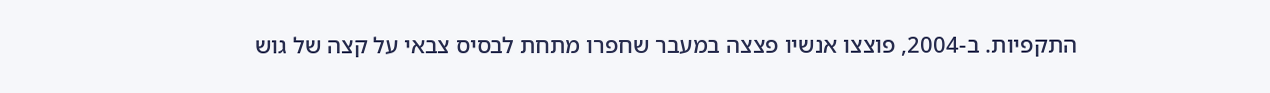התקפיות. ב-2004, פוצצו אנשיו פצצה במעבר שחפרו מתחת לבסיס צבאי על קצה של גוש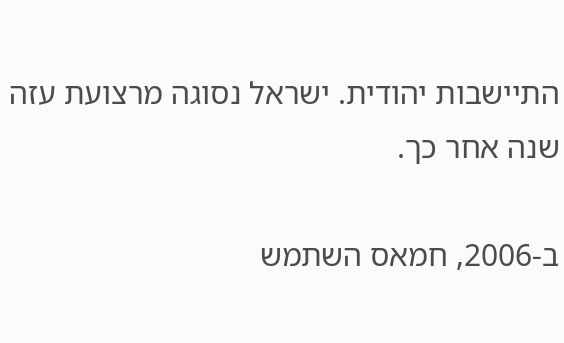התיישבות יהודית. ישראל נסוגה מרצועת עזה שנה אחר כך.

ב-2006, חמאס השתמש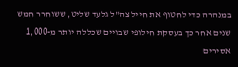במנהרה כדי לחטוף את חייל צה"ל גלעד שליט, ששוחרר חמש שנים אחר כך בעסקת חילופי שבויים שכללה יותר מ-1,000 אסירים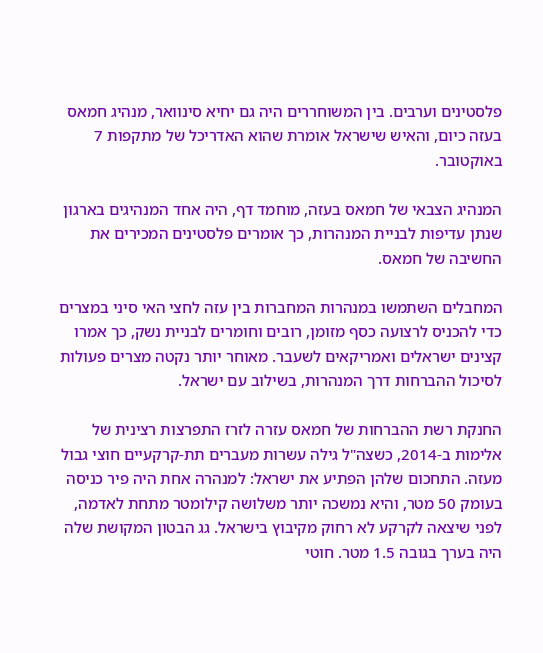פלסטינים וערבים. בין המשוחררים היה גם יחיא סינוואר, מנהיג חמאס בעזה כיום, והאיש שישראל אומרת שהוא האדריכל של מתקפות 7 באוקטובר.

המנהיג הצבאי של חמאס בעזה, מוחמד דף, היה אחד המנהיגים בארגון שנתן עדיפות לבניית המנהרות, כך אומרים פלסטינים המכירים את החשיבה של חמאס.

המחבלים השתמשו במנהרות המחברות בין עזה לחצי האי סיני במצרים כדי להכניס לרצועה כסף מזומן, רובים וחומרים לבניית נשק, כך אמרו קצינים ישראלים ואמריקאים לשעבר. מאוחר יותר נקטה מצרים פעולות לסיכול ההברחות דרך המנהרות, בשילוב עם ישראל.

החנקת רשת ההברחות של חמאס עזרה לזרז התפרצות רצינית של אלימות ב-2014, כשצה"ל גילה עשרות מעברים תת-קרקעיים חוצי גבול מעזה. התחכום שלהן הפתיע את ישראל: למנהרה אחת היה פיר כניסה בעומק 50 מטר, והיא נמשכה יותר משלושה קילומטר מתחת לאדמה, לפני שיצאה לקרקע לא רחוק מקיבוץ בישראל. גג הבטון המקושת שלה היה בערך בגובה 1.5 מטר. חוטי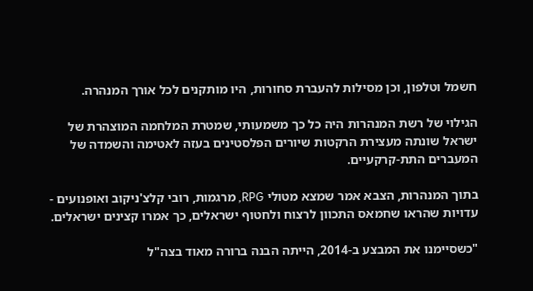חשמל וטלפון, וכן מסילות להעברת סחורות, היו מותקנים לכל אורך המנהרה.

הגילוי של רשת המנהרות היה כל כך משמעותי, שמטרת המלחמה המוצהרת של ישראל שונתה מעצירת הרקטות שיורים הפלסטינים בעזה לאטימה והשמדה של המעברים התת-קרקעיים.

בתוך המנהרות, הצבא אמר שמצא מטולי RPG, מרגמות, רובי קלצ'ניקוב ואופנועים - עדויות שהראו שחמאס התכוון לרצוח ולחטוף ישראלים, כך אמרו קצינים ישראלים.

"כשסיימנו את המבצע ב-2014, הייתה הבנה ברורה מאוד בצה"ל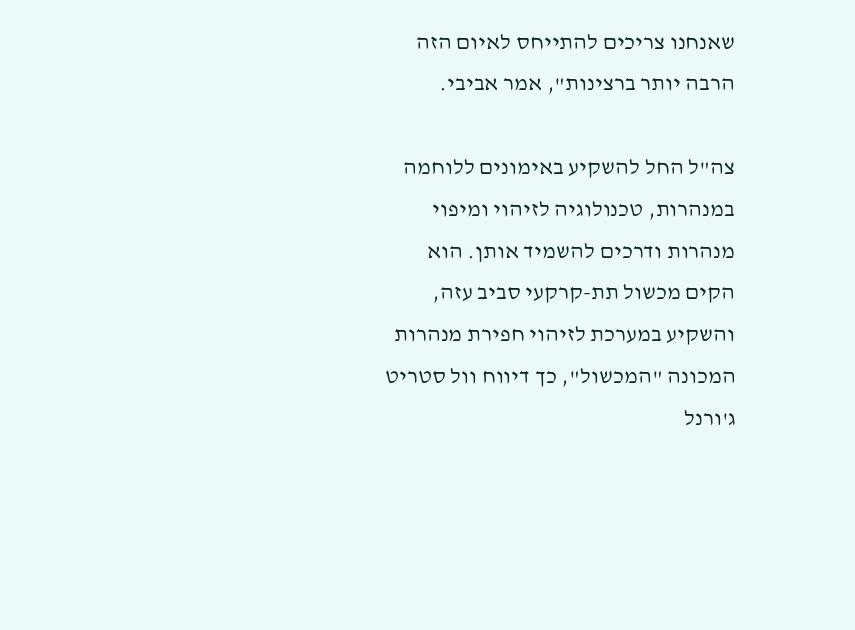שאנחנו צריכים להתייחס לאיום הזה הרבה יותר ברצינות", אמר אביבי.

צה"ל החל להשקיע באימונים ללוחמה במנהרות, טכנולוגיה לזיהוי ומיפוי מנהרות ודרכים להשמיד אותן. הוא הקים מכשול תת-קרקעי סביב עזה, והשקיע במערכת לזיהוי חפירת מנהרות המכונה "המכשול", כך דיווח וול סטריט ג'ורנל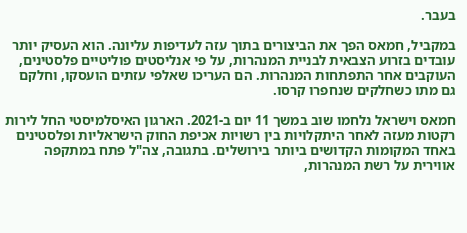בעבר.

במקביל, חמאס הפך את הביצורים בתוך עזה לעדיפות עליונה. הוא העסיק יותר עובדים בזרוע הצבאית לבניית המנהרות, על פי אנליסטים פוליטיים פלסטינים, העוקבים אחר התפתחות המנהרות. הם העריכו שאלפי עזתים הועסקו, וחלקם גם מתו כשחלקים שנחפרו קרסו.

חמאס וישראל נלחמו שוב במשך 11 יום ב-2021. הארגון האיסלמיסטי החל לירות רקטות מעזה לאחר היתקלויות בין רשויות אכיפת החוק הישראליות ופלסטינים באחד המקומות הקדושים ביותר בירושלים. בתגובה, צה"ל פתח במתקפה אווירית על רשת המנהרות,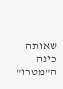שאותה כינה ה"מטרו"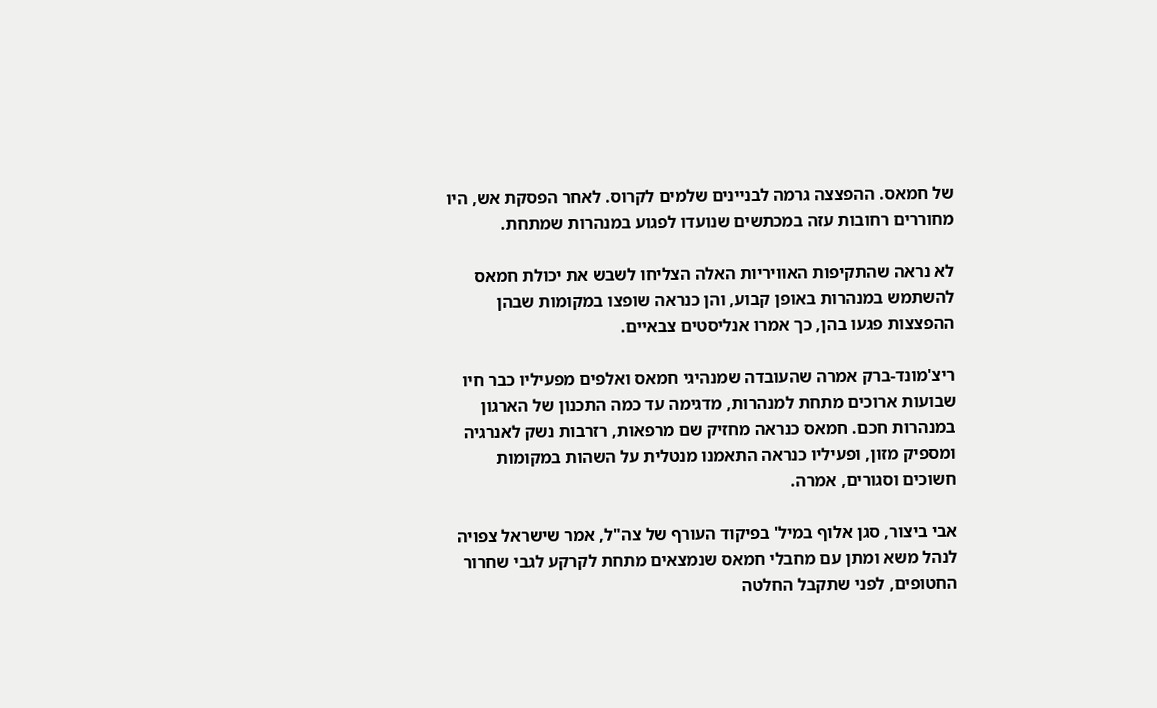של חמאס. ההפצצה גרמה לבניינים שלמים לקרוס. לאחר הפסקת אש, היו מחוררים רחובות עזה במכתשים שנועדו לפגוע במנהרות שמתחת.

לא נראה שהתקיפות האוויריות האלה הצליחו לשבש את יכולת חמאס להשתמש במנהרות באופן קבוע, והן כנראה שופצו במקומות שבהן ההפצצות פגעו בהן, כך אמרו אנליסטים צבאיים.

ריצ'מונד-ברק אמרה שהעובדה שמנהיגי חמאס ואלפים מפעיליו כבר חיו שבועות ארוכים מתחת למנהרות, מדגימה עד כמה התכנון של הארגון במנהרות חכם. חמאס כנראה מחזיק שם מרפאות, רזרבות נשק לאנרגיה ומספיק מזון, ופעיליו כנראה התאמנו מנטלית על השהות במקומות חשוכים וסגורים, אמרה.

אבי ביצור, סגן אלוף במיל' בפיקוד העורף של צה"ל, אמר שישראל צפויה לנהל משא ומתן עם מחבלי חמאס שנמצאים מתחת לקרקע לגבי שחרור החטופים, לפני שתקבל החלטה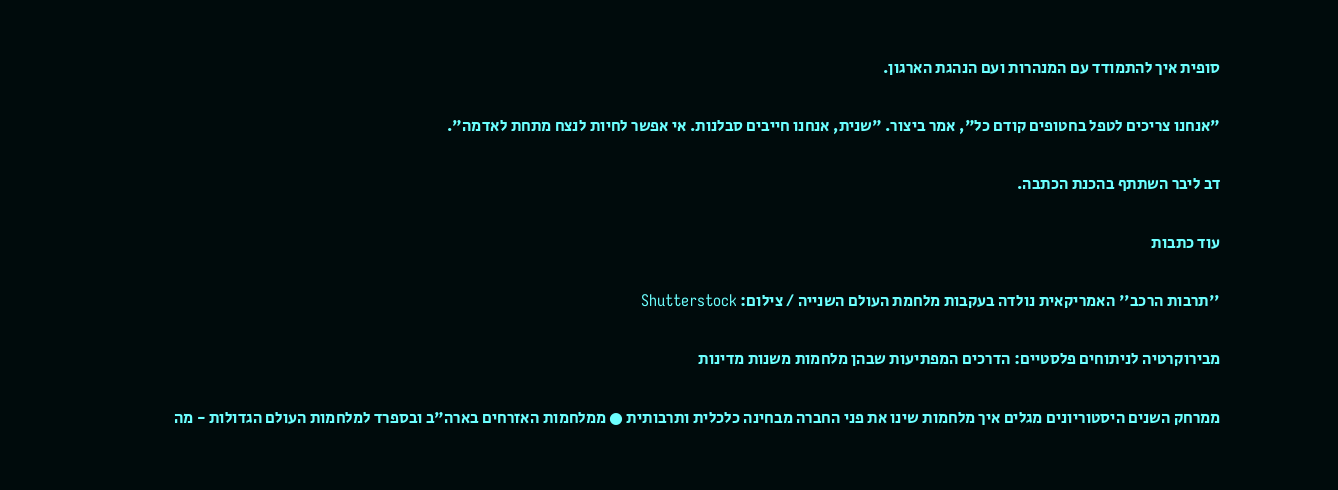סופית איך להתמודד עם המנהרות ועם הנהגת הארגון.

"אנחנו צריכים לטפל בחטופים קודם כל", אמר ביצור. "שנית, אנחנו חייבים סבלנות. אי אפשר לחיות לנצח מתחת לאדמה".

דב ליבר השתתף בהכנת הכתבה.

עוד כתבות

''תרבות הרכב'' האמריקאית נולדה בעקבות מלחמת העולם השנייה / צילום: Shutterstock

מבירוקרטיה לניתוחים פלסטיים: הדרכים המפתיעות שבהן מלחמות משנות מדינות

ממרחק השנים היסטוריונים מגלים איך מלחמות שינו את פני החברה מבחינה כלכלית ותרבותית ● ממלחמות האזרחים בארה"ב ובספרד למלחמות העולם הגדולות - מה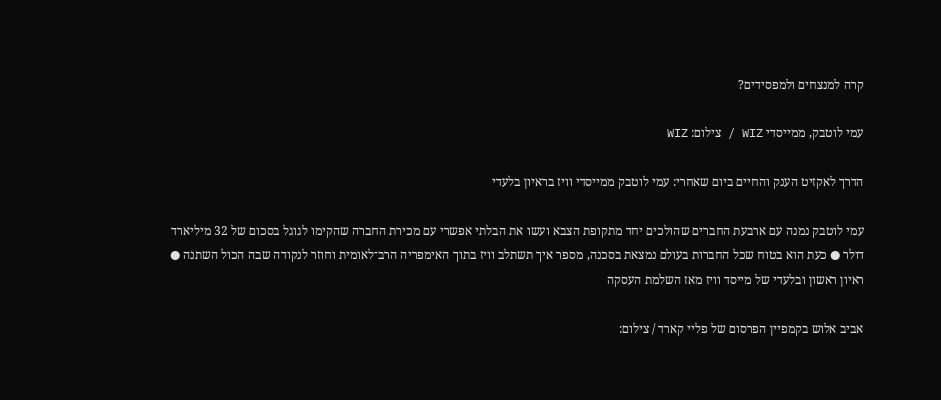קרה למנצחים ולמפסידים?

עמי לוטבק, ממייסדי WIZ / צילום: WIZ

הדרך לאקזיט הענק והחיים ביום שאחרי: עמי לוטבק ממייסדי וויז בראיון בלעדי

עמי לוטבק נמנה עם ארבעת החברים שהולכים יחד מתקופת הצבא ועשו את הבלתי אפשרי עם מכירת החברה שהקימו לגוגל בסכום של 32 מיליארד דולר ● כעת הוא בטוח שכל החברות בעולם נמצאת בסכנה, מספר איך תשתלב וויז בתוך האימפריה הרב־לאומית וחוזר לנקודה שבה הכול השתנה ● ראיון ראשון ובלעדי של מייסד וויז מאז השלמת העסקה

אביב אלוש בקמפיין הפרסום של פליי קארד / צילום: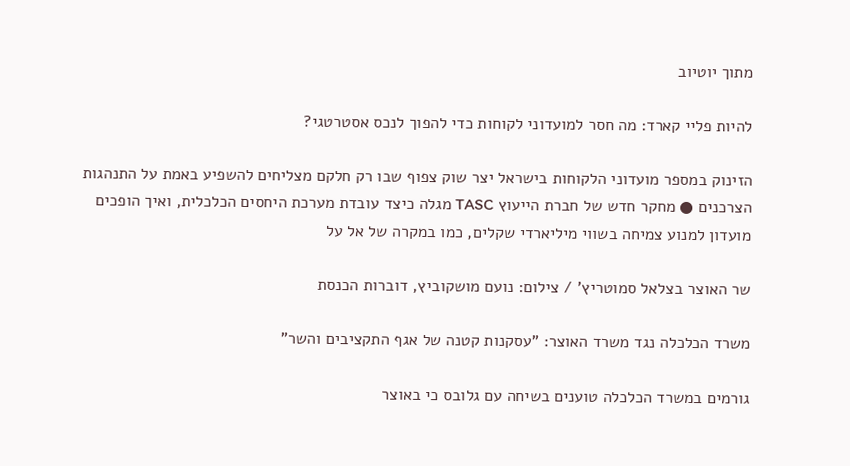מתוך יוטיוב

להיות פליי קארד: מה חסר למועדוני לקוחות כדי להפוך לנכס אסטרטגי?

הזינוק במספר מועדוני הלקוחות בישראל יצר שוק צפוף שבו רק חלקם מצליחים להשפיע באמת על התנהגות הצרכנים ● מחקר חדש של חברת הייעוץ TASC מגלה כיצד עובדת מערכת היחסים הכלכלית, ואיך הופכים מועדון למנוע צמיחה בשווי מיליארדי שקלים, כמו במקרה של אל על

שר האוצר בצלאל סמוטריץ' / צילום: נועם מושקוביץ, דוברות הכנסת

משרד הכלכלה נגד משרד האוצר: "עסקנות קטנה של אגף התקציבים והשר"

גורמים במשרד הכלכלה טוענים בשיחה עם גלובס כי באוצר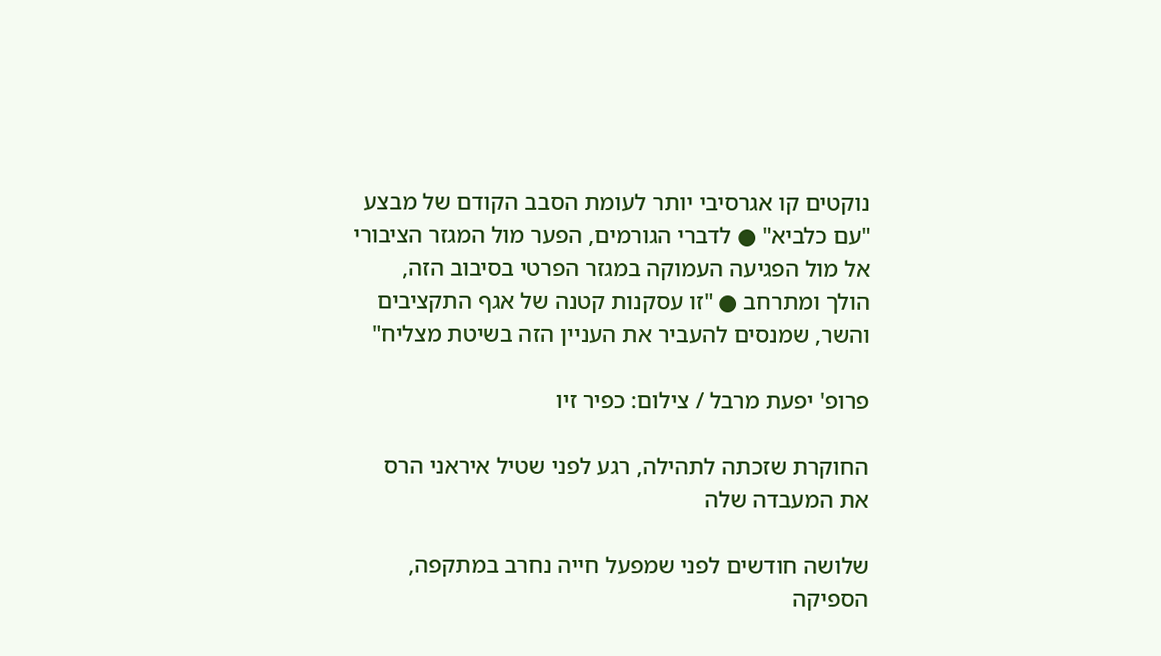נוקטים קו אגרסיבי יותר לעומת הסבב הקודם של מבצע "עם כלביא" ● לדברי הגורמים, הפער מול המגזר הציבורי אל מול הפגיעה העמוקה במגזר הפרטי בסיבוב הזה, הולך ומתרחב ● "זו עסקנות קטנה של אגף התקציבים והשר, שמנסים להעביר את העניין הזה בשיטת מצליח"

פרופ' יפעת מרבל / צילום: כפיר זיו

החוקרת שזכתה לתהילה, רגע לפני שטיל איראני הרס את המעבדה שלה

שלושה חודשים לפני שמפעל חייה נחרב במתקפה, הספיקה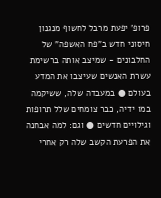פרופ' יפעת מרבל לחשוף מנגנון חיסוני חדש ב"פח האשפה" של החלבונים - שמיצב אותה ברשימת עשרת האנשים שעיצבו את המדע בעולם ● במעבדה שלה, ששיקמה במו ידיה, כבר צומחים שלל תרופות וגילויים חדשים ● וגם: למה אבחנה את הפרעת הקשב שלה רק אחרי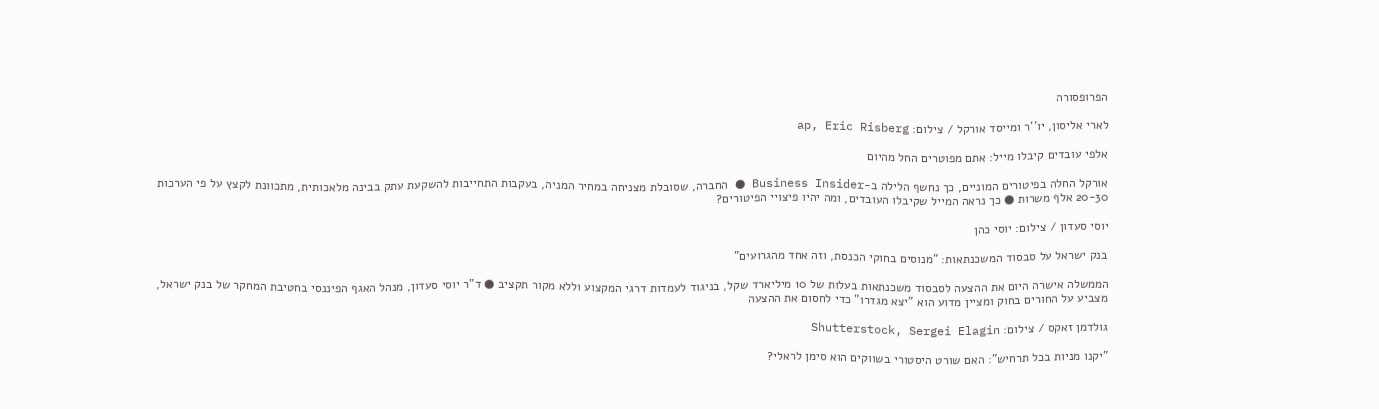הפרופסורה

לארי אליסון, יו''ר ומייסד אורקל / צילום: ap, Eric Risberg

אלפי עובדים קיבלו מייל: אתם מפוטרים החל מהיום

אורקל החלה בפיטורים המוניים, כך נחשף הלילה ב-Business Insider ● החברה, שסובלת מצניחה במחיר המניה, בעקבות התחייבות להשקעת עתק בבינה מלאכותית, מתכוונת לקצץ על פי הערכות 20-30 אלף משרות ● כך נראה המייל שקיבלו העובדים, ומה יהיו פיצויי הפיטורים?

יוסי סעדון / צילום: יוסי כהן

בנק ישראל על סבסוד המשכנתאות: "מנוסים בחוקי הכנסת, וזה אחד מהגרועים"

הממשלה אישרה היום את ההצעה לסבסוד משכנתאות בעלות של 10 מיליארד שקל, בניגוד לעמדות דרגי המקצוע וללא מקור תקציב ● ד"ר יוסי סעדון, מנהל האגף הפיננסי בחטיבת המחקר של בנק ישראל, מצביע על החורים בחוק ומציין מדוע הוא "יצא מגדרו" כדי לחסום את ההצעה

גולדמן זאקס / צילום: Shutterstock, Sergei Elagin

"יקנו מניות בכל תרחיש": האם שורט היסטורי בשווקים הוא סימן לראלי?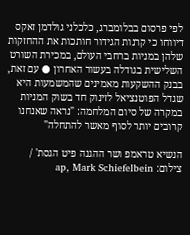לפי פרסום בבלומברג, כלכלני גולדמן זאקס דיווחו כי קרנות הגידור חותכות את ההחזקות שלהן במניות ברחבי העולם, במכירת השורט השלישית בגודלה בעשור האחרון ● עם זאת, בבנק ההשקעות מאמינים שהמשמעות היא שגדל הפוטנציאל לזינוק חד בשוק המניות במקרה של סיום המלחמה: "נראה שאנחנו קרובים יותר לסוף מאשר להתחלה"

הנשיא טראמפ ושר ההגנה פיט הגסת' / צילום: ap, Mark Schiefelbein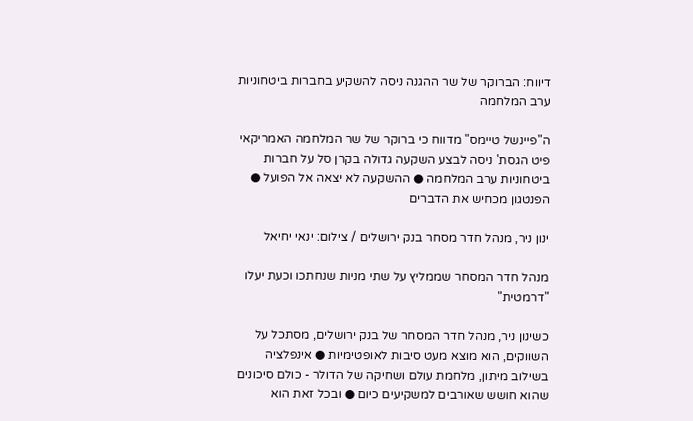דיווח: הברוקר של שר ההגנה ניסה להשקיע בחברות ביטחוניות ערב המלחמה

ה"פיינשל טיימס" מדווח כי ברוקר של שר המלחמה האמריקאי פיט הגסת' ניסה לבצע השקעה גדולה בקרן סל על חברות ביטחוניות ערב המלחמה ● ההשקעה לא יצאה אל הפועל ● הפנטגון מכחיש את הדברים

ינון ניר, מנהל חדר מסחר בנק ירושלים / צילום: ינאי יחיאל

מנהל חדר המסחר שממליץ על שתי מניות שנחתכו וכעת יעלו "דרמטית"

כשינון ניר, מנהל חדר המסחר של בנק ירושלים, מסתכל על השווקים, הוא מוצא מעט סיבות לאופטימיות ● אינפלציה בשילוב מיתון, מלחמת עולם ושחיקה של הדולר - כולם סיכונים שהוא חושש שאורבים למשקיעים כיום ● ובכל זאת הוא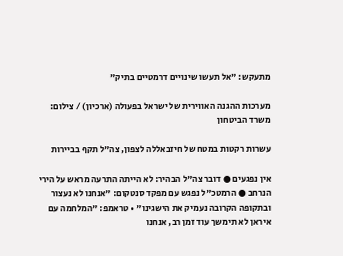מתעקש: "אל תעשו שינויים דרמטיים בתיק"

מערכות ההגנה האווירית של ישראל בפעולה (ארכיון) / צילום: משרד הביטחון

עשרות רקטות במטח של חיזבאללה לצפון, צה"ל תקף בביירות

אין נפגעים ● דובר צה"ל הבהיר: לא הייתה התרעה מראש על הירי הנרחב ● הרמטכ"ל נפגש עם מפקד סנטקום: "אנחנו לא נעצור ובתקופה הקרובה נעמיק את הישגינו" • טראמפ: "המלחמה עם איראן לא תימשך עוד זמן רב, אנחנו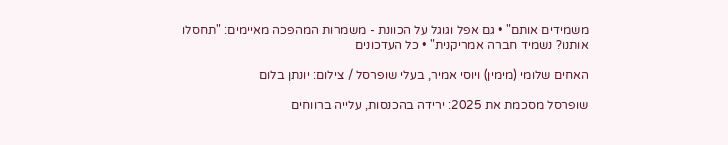משמידים אותם" • גם אפל וגוגל על הכוונת - משמרות המהפכה מאיימים: "תחסלו אותנו? נשמיד חברה אמריקנית" • כל העדכונים

האחים שלומי (מימין) ויוסי אמיר, בעלי שופרסל / צילום: יונתן בלום

שופרסל מסכמת את 2025: ירידה בהכנסות, עלייה ברווחים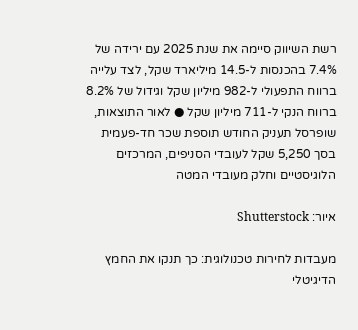רשת השיווק סיימה את שנת 2025 עם ירידה של 7.4% בהכנסות ל-14.5 מיליארד שקל, לצד עלייה ברווח התפעולי ל-982 מיליון שקל וגידול של 8.2% ברווח הנקי ל-711 מיליון שקל ● לאור התוצאות, שופרסל תעניק החודש תוספת שכר חד-פעמית בסך 5,250 שקל לעובדי הסניפים, המרכזים הלוגיסטיים וחלק מעובדי המטה

איור: Shutterstock

מעבדות לחירות טכנולוגית: כך תנקו את החמץ הדיגיטלי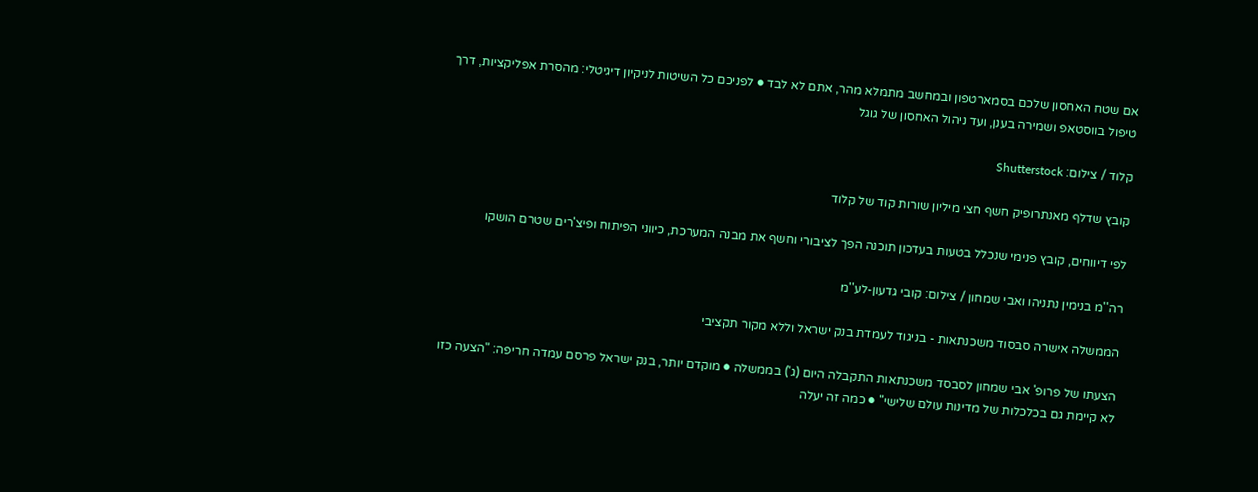אם שטח האחסון שלכם בסמארטפון ובמחשב מתמלא מהר, אתם לא לבד ● לפניכם כל השיטות לניקיון דיגיטלי: מהסרת אפליקציות, דרך טיפול בווסטאפ ושמירה בענן, ועד ניהול האחסון של גוגל

קלוד / צילום: Shutterstock

קובץ שדלף מאנתרופיק חשף חצי מיליון שורות קוד של קלוד

לפי דיווחים, קובץ פנימי שנכלל בטעות בעדכון תוכנה הפך לציבורי וחשף את מבנה המערכת, כיווני הפיתוח ופיצ'רים שטרם הושקו

רה''מ בנימין נתניהו ואבי שמחון / צילום: קובי גדעון-לע''מ

הממשלה אישרה סבסוד משכנתאות - בניגוד לעמדת בנק ישראל וללא מקור תקציבי

הצעתו של פרופ' אבי שמחון לסבסד משכנתאות התקבלה היום (ג') בממשלה ● מוקדם יותר, בנק ישראל פרסם עמדה חריפה: "הצעה כזו לא קיימת גם בכלכלות של מדינות עולם שלישי" ● כמה זה יעלה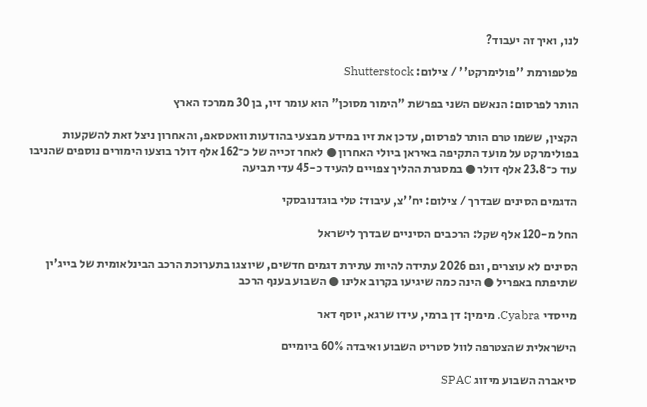לנו, ואיך זה יעבוד?

פלטפורמת ''פולימרקט'' / צילום: Shutterstock

הותר לפרסום: הנאשם השני בפרשת "הימור מסוכן" הוא עומר זיו, בן 30 ממרכז הארץ

הקצין, ששמו טרם הותר לפרסום, עדכן את זיו במידע מבצעי בהודעות וואטסאפ, והאחרון ניצל זאת להשקעות בפולימרקט על מועד התקיפה באיראן ביולי האחרון ● לאחר זכייה של כ־162 אלף דולר בוצעו הימורים נוספים שהניבו עוד כ־23.8 אלף דולר ● במסגרת ההליך צפויים להעיד כ-45 עדי תביעה

הדגמים הסינים שבדרך / צילום: יח''צ, עיבוד: טלי בוגדנובסקי

החל מ-120 אלף שקל: הרכבים הסיניים שבדרך לישראל

הסינים לא עוצרים, וגם 2026 עתידה להיות עתירת דגמים חדשים, שיוצגו בתערוכת הרכב הבינלאומית של בייג'ין שתיפתח באפריל ● הינה כמה שיגיעו בקרוב אלינו ● השבוע בענף הרכב

מייסדי Cyabra. מימין: דן ברמי, עידו שרגא, יוסף דאר

הישראלית שהצטרפה לוול סטריט השבוע ואיבדה 60% ביומיים

סיאברה השבוע מיזוג SPAC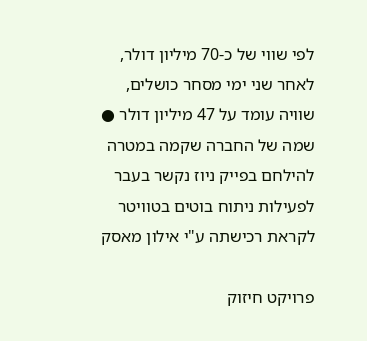לפי שווי של כ-70 מיליון דולר, לאחר שני ימי מסחר כושלים, שוויה עומד על 47 מיליון דולר ● שמה של החברה שקמה במטרה להילחם בפייק ניוז נקשר בעבר לפעילות ניתוח בוטים בטוויטר לקראת רכישתה ע"י אילון מאסק

פרויקט חיזוק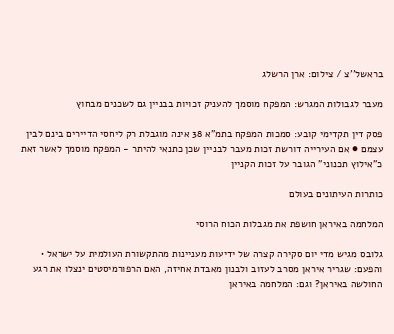בראשל''צ / צילום: ארן הרשלג

מעבר לגבולות המגרש: המפקח מוסמך להעניק זכויות בבניין גם לשכנים מבחוץ

פסק דין תקדימי קובע: סמכות המפקח בתמ"א 38 אינה מוגבלת רק ליחסי הדיירים בינם לבין עצמם ● אם העירייה דורשת זכות מעבר לבניין שכן כתנאי להיתר - המפקח מוסמך לאשר זאת כ"אילוץ תכנוני" הגובר על זכות הקניין

כותרות העיתונים בעולם

המלחמה באיראן חושפת את מגבלות הכוח הרוסי

גלובס מגיש מדי יום סקירה קצרה של ידיעות מעניינות מהתקשורת העולמית על ישראל • והפעם: שגריר איראן מסרב לעזוב ולבנון מאבדת אחיזה, האם הרפורמיסטים ינצלו את רגע החולשה באיראן? וגם: המלחמה באיראן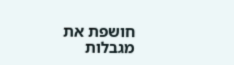חושפת את מגבלות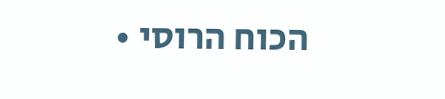הכוח הרוסי •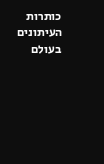כותרות העיתונים בעולם